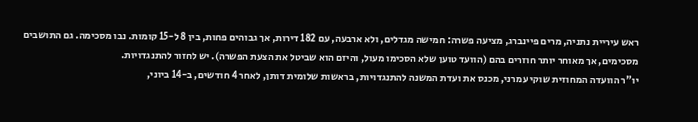ראש עיריית נתניה, מרים פיינברג, מציעה פשרה: חמישה מגדלים, ולא ארבעה, עם 182 דירות, אך גבוהים פחות, בין 8 ל-15 קומות. נבו מסכימה. גם התושבים מסכימים, אך מאוחר יותר חוזרים בהם (הוועד טוען שלא הסכימו מעול, והיזם הוא שביטל את הצעת הפשרה). יש לחזור להתנגדויות.
יו"ר הוועדה המחוזית שוקי עמרני, מכנס את ועדת המשנה להתנגדויות, בראשות שלומית דותן, לאחר 4 חודשים, ב-14 ביוני,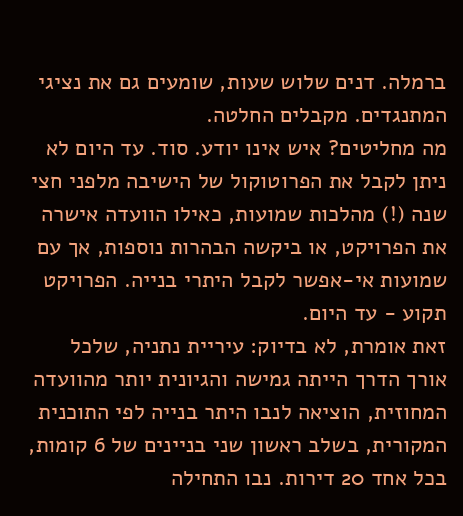ברמלה. דנים שלוש שעות, שומעים גם את נציגי המתנגדים. מקבלים החלטה.
מה מחליטים? איש אינו יודע. סוד. עד היום לא ניתן לקבל את הפרוטוקול של הישיבה מלפני חצי שנה (!) מהלכות שמועות, כאילו הוועדה אישרה את הפרויקט, או ביקשה הבהרות נוספות, אך עם שמועות אי-אפשר לקבל היתרי בנייה. הפרויקט תקוע - עד היום.
זאת אומרת, לא בדיוק: עיריית נתניה, שלכל אורך הדרך הייתה גמישה והגיונית יותר מהוועדה המחוזית, הוציאה לנבו היתר בנייה לפי התוכנית המקורית, בשלב ראשון שני בניינים של 6 קומות, בכל אחד 20 דירות. נבו התחילה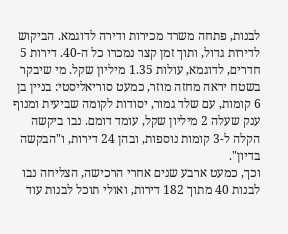לבנות, פתחה משרד מכירות ודירה לדוגמא. הביקוש לדירות גדול, ותוך זמן קצר נמכרו כל ה-40. דירות 5 חדרים, לדוגמא, עולות 1.35 מיליון שקל. מי שיבקר בשטח יראה מחזה מוזר, כמעט סוריאליסטי: בניין בן 6 קומות, עם שלד גמור, יסודות לקומה שביעית ומנוף ענק שעלה 2 מיליון שקל, עומד דומם. נבו ביקשה הקלה ל-3 קומות נוספות, ובהן 24 דירות, ו"הבקשה בדיון".
וכך, כמעט ארבע שנים אחרי הרכישה, הצליחה נבו לבנות 40 מתוך 182 דירות, ואולי תוכל לבנות עוד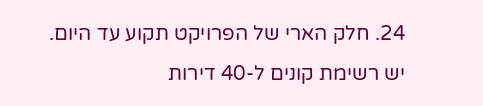24. חלק הארי של הפרויקט תקוע עד היום. יש רשימת קונים ל-40 דירות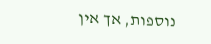נוספות, אך אין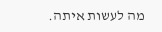מה לעשות איתה.